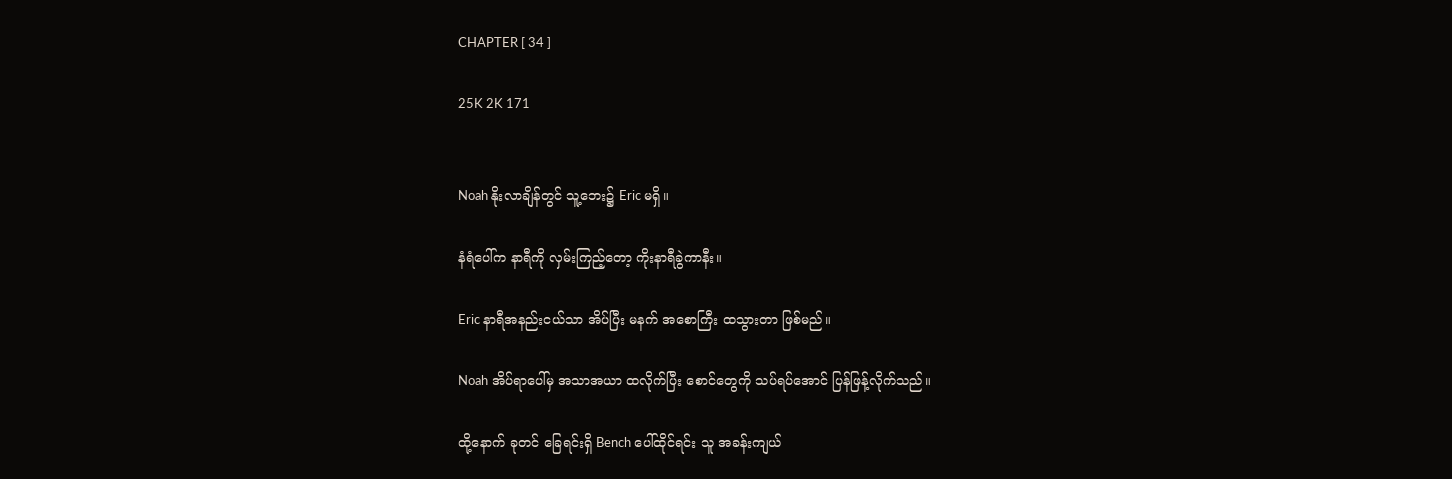CHAPTER [ 34 ]

25K 2K 171


Noah နိုးလာချိန်တွင် သူ့ဘေး၌ Eric မရှိ။

နံရံပေါ်က နာရီကို လှမ်းကြည့်တော့ ကိုးနာရီခွဲကာနီး။

Eric နာရီအနည်းငယ်သာ အိပ်ပြီး မနက် အစောကြီး ထသွားတာ ဖြစ်မည်။

Noah အိပ်ရာပေါ်မှ အသာအယာ ထလိုက်ပြီး စောင်တွေကို သပ်ရပ်အောင် ပြန်ဖြန့်လိုက်သည်။

ထို့နောက် ခုတင် ခြေရင်းရှိ Bench ပေါ်ထိုင်ရင်း သူ အခန်းကျယ်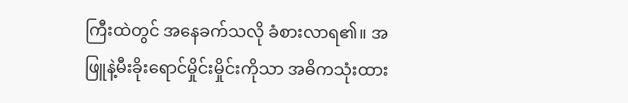ကြီးထဲတွင် အနေခက်သလို ခံစားလာရ၏။ အဖြူနဲ့မီးခိုးရောင်မှိုင်းမှိုင်းကိုသာ အဓိကသုံးထား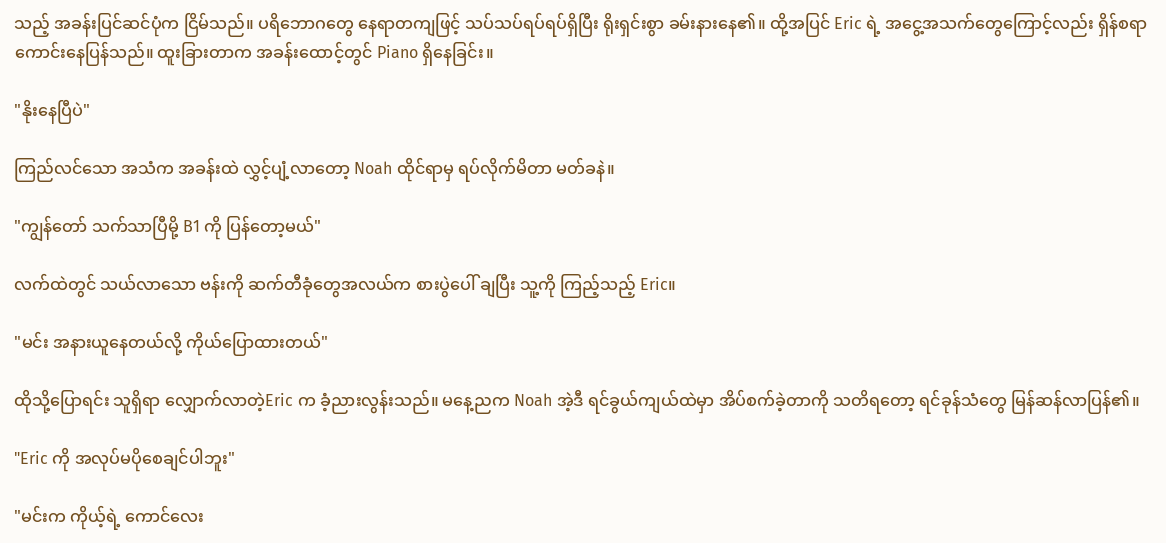သည့် အခန်းပြင်ဆင်ပုံက ငြိမ်သည်။ ပရိဘောဂတွေ နေရာတကျဖြင့် သပ်သပ်ရပ်ရပ်ရှိပြီး ရိုးရှင်းစွာ ခမ်းနားနေ၏။ ထို့အပြင် Eric ရဲ့ အငွေ့အသက်တွေကြောင့်လည်း ရှိန်စရာ ကောင်းနေပြန်သည်။ ထူးခြားတာက အခန်းထောင့်တွင် Piano ရှိနေခြင်း။

"နိုးနေပြီပဲ"

ကြည်လင်သော အသံက အခန်းထဲ လွှင့်ပျံ့လာတော့ Noah ထိုင်ရာမှ ရပ်လိုက်မိတာ မတ်ခနဲ။

"ကျွန်တော် သက်သာပြီမို့ B1 ကို ပြန်တော့မယ်"

လက်ထဲတွင် သယ်လာသော ဗန်းကို ဆက်တီခုံတွေအလယ်က စားပွဲပေါ် ချပြီး သူ့ကို ကြည့်သည့် Eric။

"မင်း အနားယူနေတယ်လို့ ကိုယ်ပြောထားတယ်"

ထိုသို့ပြောရင်း သူရှိရာ လျှောက်လာတဲ့Eric က ခံ့ညားလွန်းသည်။ မနေ့ညက Noah အဲ့ဒီ ရင်ခွယ်ကျယ်ထဲမှာ အိပ်စက်ခဲ့တာကို သတိရတော့ ရင်ခုန်သံတွေ မြန်ဆန်လာပြန်၏။

"Eric ကို အလုပ်မပိုစေချင်ပါဘူး"

"မင်းက ကိုယ့်ရဲ့ ကောင်လေး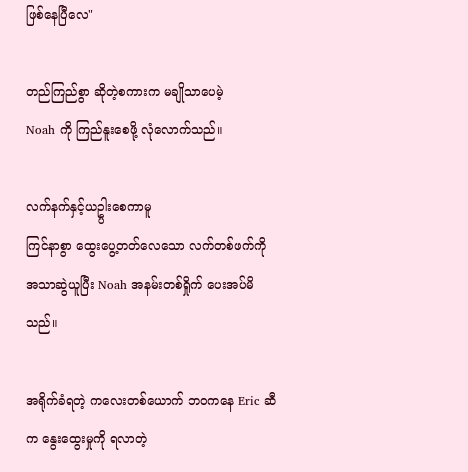ဖြစ်နေပြီလေ"

တည်ကြည်စွာ ဆိုတဲ့စကားက မချိုသာပေမဲ့
Noah ကို ကြည်နူးစေဖို့ လုံလောက်သည်။

လက်နက်နှင့်ယဥ္ပါးစေကာမူ
ကြင်နာစွာ ထွေးပွေ့တတ်လေသော လက်တစ်ဖက်ကို အသာဆွဲယူပြီး Noah အနမ်းတစ်ရှိုက် ပေးအပ်မိသည်။

အရိုက်ခံရတဲ့ ကလေးတစ်ယောက် ဘဝကနေ Eric ဆီက နွေးထွေးမှုကို ရလာတဲ့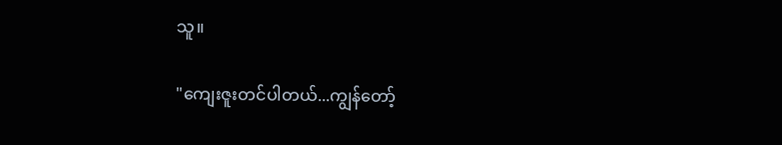သူ။

"ကျေးဇူးတင်ပါတယ်...ကျွန်တော့်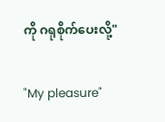ကို ဂရုစိုက်ပေးလို့"

"My pleasure"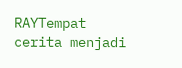RAYTempat cerita menjadi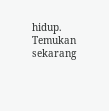hidup. Temukan sekarang